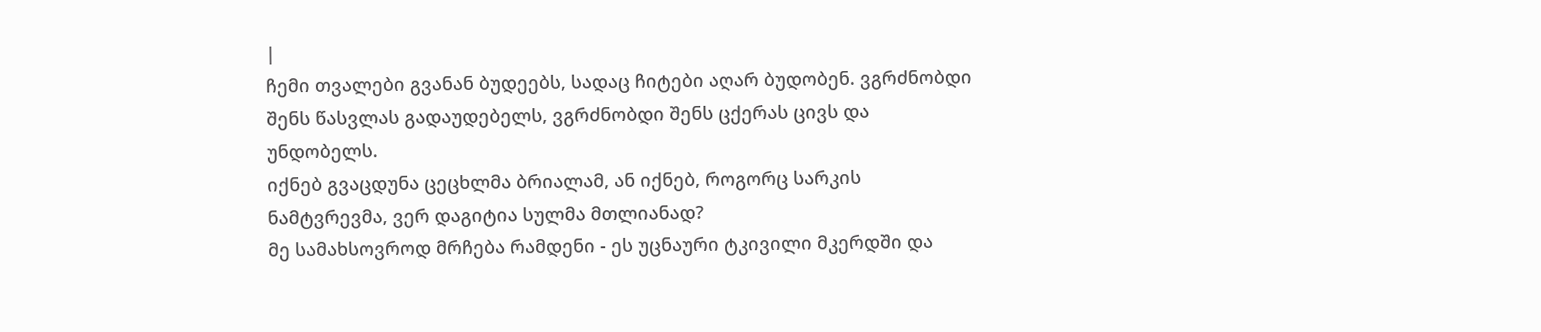|
ჩემი თვალები გვანან ბუდეებს, სადაც ჩიტები აღარ ბუდობენ. ვგრძნობდი შენს წასვლას გადაუდებელს, ვგრძნობდი შენს ცქერას ცივს და უნდობელს.
იქნებ გვაცდუნა ცეცხლმა ბრიალამ, ან იქნებ, როგორც სარკის ნამტვრევმა, ვერ დაგიტია სულმა მთლიანად?
მე სამახსოვროდ მრჩება რამდენი - ეს უცნაური ტკივილი მკერდში და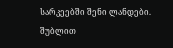სარკეებში შენი ლანდები.
შუბლით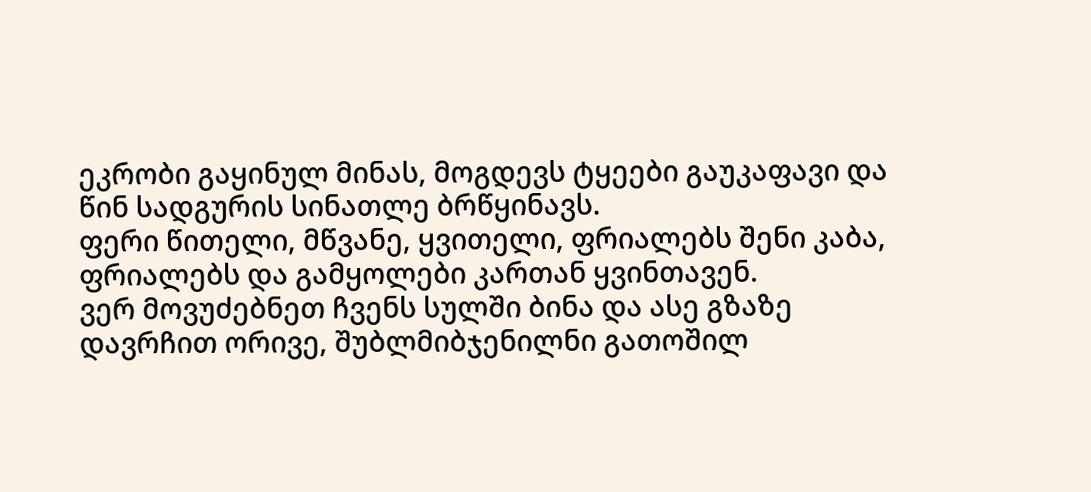ეკრობი გაყინულ მინას, მოგდევს ტყეები გაუკაფავი და წინ სადგურის სინათლე ბრწყინავს.
ფერი წითელი, მწვანე, ყვითელი, ფრიალებს შენი კაბა, ფრიალებს და გამყოლები კართან ყვინთავენ.
ვერ მოვუძებნეთ ჩვენს სულში ბინა და ასე გზაზე დავრჩით ორივე, შუბლმიბჯენილნი გათოშილ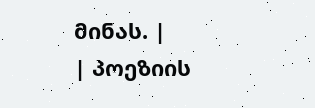მინას. |
| პოეზიის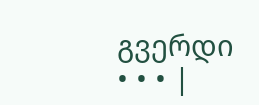გვერდი • • • |